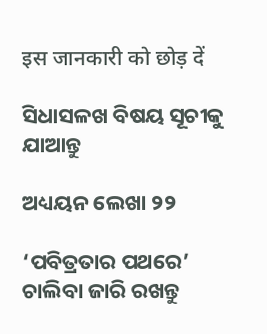इस जानकारी को छोड़ दें

ସିଧାସଳଖ ବିଷୟ ସୂଚୀକୁ ଯାଆନ୍ତୁ

ଅଧ୍ୟୟନ ଲେଖା ୨୨

‘ପବିତ୍ରତାର ପଥରେ’ ଚାଲିବା ଜାରି ରଖନ୍ତୁ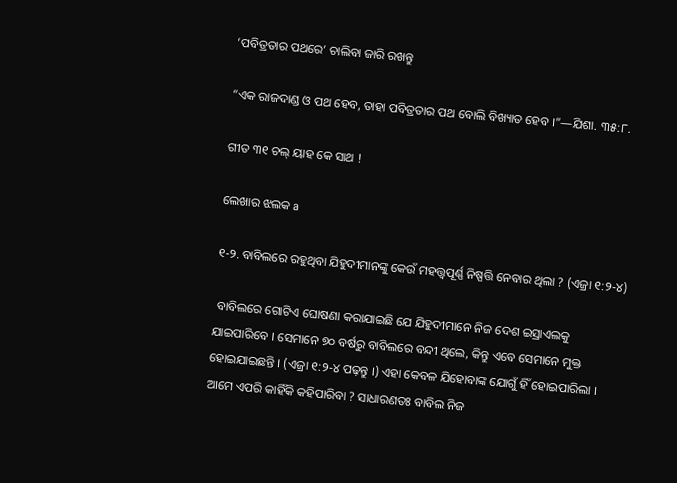‘ପବିତ୍ରତାର ପଥରେ’ ଚାଲିବା ଜାରି ରଖନ୍ତୁ

“ଏକ ରାଜଦାଣ୍ଡ ଓ ପଥ ହେବ, ତାହା ପବିତ୍ରତାର ପଥ ବୋଲି ବିଖ୍ୟାତ ହେବ ।”—ଯିଶା. ୩୫:୮.

ଗୀତ ୩୧ ଚଲ୍‌ ୟାହ କେ ସାଥ !

ଲେଖାର ଝଲକ a

୧-୨. ବାବିଲରେ ରହୁଥିବା ଯିହୁଦୀମାନଙ୍କୁ କେଉଁ ମହତ୍ତ୍ୱପୂର୍ଣ୍ଣ ନିଷ୍ପତ୍ତି ନେବାର ଥିଲା ? (ଏଜ୍ରା ୧:୨-୪)

 ବାବିଲରେ ଗୋଟିଏ ଘୋଷଣା କରାଯାଇଛି ଯେ ଯିହୁଦୀମାନେ ନିଜ ଦେଶ ଇସ୍ରାଏଲକୁ ଯାଇପାରିବେ । ସେମାନେ ୭୦ ବର୍ଷରୁ ବାବିଲରେ ବନ୍ଦୀ ଥିଲେ, କିନ୍ତୁ ଏବେ ସେମାନେ ମୁକ୍ତ ହୋଇଯାଇଛନ୍ତି । (ଏଜ୍ରା ୧:୨-୪ ପଢ଼ନ୍ତୁ ।) ଏହା କେବଳ ଯିହୋବାଙ୍କ ଯୋଗୁଁ ହିଁ ହୋଇପାରିଲା । ଆମେ ଏପରି କାହିଁକି କହିପାରିବା ? ସାଧାରଣତଃ ବାବିଲ ନିଜ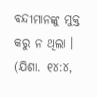ବନ୍ଦୀମାନଙ୍କୁ ମୁକ୍ତ କରୁ ନ ଥିଲା । (ଯିଶା. ୧୪:୪,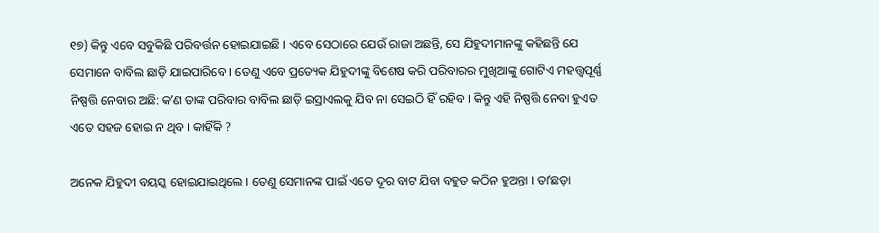୧୭) କିନ୍ତୁ ଏବେ ସବୁକିଛି ପରିବର୍ତ୍ତନ ହୋଇଯାଇଛି । ଏବେ ସେଠାରେ ଯେଉଁ ରାଜା ଅଛନ୍ତି, ସେ ଯିହୁଦୀମାନଙ୍କୁ କହିଛନ୍ତି ଯେ ସେମାନେ ବାବିଲ ଛାଡ଼ି ଯାଇପାରିବେ । ତେଣୁ ଏବେ ପ୍ରତ୍ୟେକ ଯିହୁଦୀଙ୍କୁ ବିଶେଷ କରି ପରିବାରର ମୁଖିଆଙ୍କୁ ଗୋଟିଏ ମହତ୍ତ୍ୱପୂର୍ଣ୍ଣ ନିଷ୍ପତ୍ତି ନେବାର ଅଛି: କʼଣ ତାଙ୍କ ପରିବାର ବାବିଲ ଛାଡ଼ି ଇସ୍ରାଏଲକୁ ଯିବ ନା ସେଇଠି ହିଁ ରହିବ । କିନ୍ତୁ ଏହି ନିଷ୍ପତ୍ତି ନେବା ହୁଏତ ଏତେ ସହଜ ହୋଇ ନ ଥିବ । କାହିଁକି ?

ଅନେକ ଯିହୁଦୀ ବୟସ୍କ ହୋଇଯାଇଥିଲେ । ତେଣୁ ସେମାନଙ୍କ ପାଇଁ ଏତେ ଦୂର ବାଟ ଯିବା ବହୁତ କଠିନ ହୁଅନ୍ତା । ତାʼଛଡ଼ା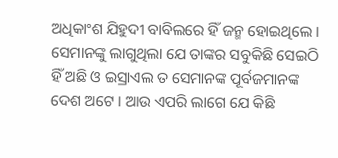ଅଧିକାଂଶ ଯିହୁଦୀ ବାବିଲରେ ହିଁ ଜନ୍ମ ହୋଇଥିଲେ । ସେମାନଙ୍କୁ ଲାଗୁଥିଲା ଯେ ତାଙ୍କର ସବୁକିଛି ସେଇଠି ହିଁ ଅଛି ଓ ଇସ୍ରାଏଲ ତ ସେମାନଙ୍କ ପୂର୍ବଜମାନଙ୍କ ଦେଶ ଅଟେ । ଆଉ ଏପରି ଲାଗେ ଯେ କିଛି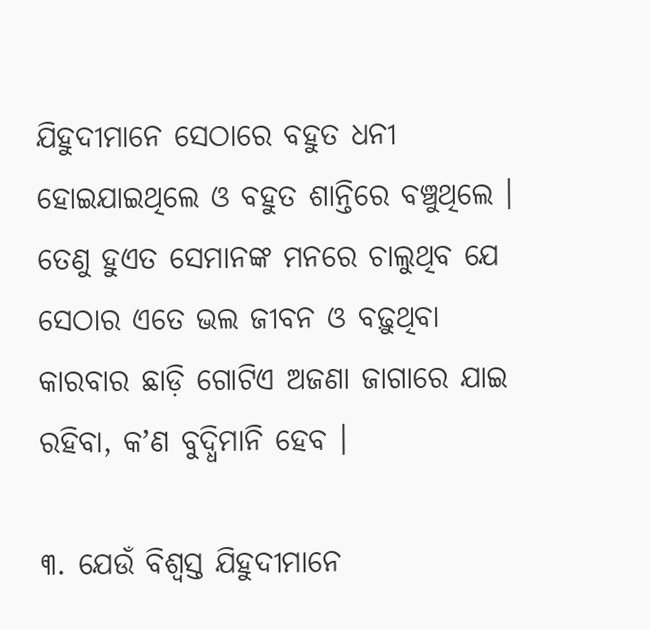ଯିହୁଦୀମାନେ ସେଠାରେ ବହୁତ ଧନୀ ହୋଇଯାଇଥିଲେ ଓ ବହୁତ ଶାନ୍ତିରେ ବଞ୍ଚୁଥିଲେ । ତେଣୁ ହୁଏତ ସେମାନଙ୍କ ମନରେ ଚାଲୁଥିବ ଯେ ସେଠାର ଏତେ ଭଲ ଜୀବନ ଓ ବଢ଼ୁଥିବା କାରବାର ଛାଡ଼ି ଗୋଟିଏ ଅଜଣା ଜାଗାରେ ଯାଇ ରହିବା, କʼଣ ବୁଦ୍ଧିମାନି ହେବ ।

୩. ଯେଉଁ ବିଶ୍ୱସ୍ତ ଯିହୁଦୀମାନେ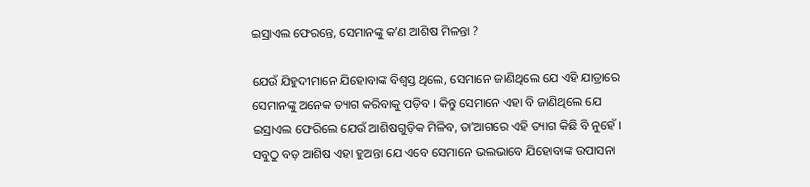ଇସ୍ରାଏଲ ଫେରନ୍ତେ, ସେମାନଙ୍କୁ କʼଣ ଆଶିଷ ମିଳନ୍ତା ?

ଯେଉଁ ଯିହୁଦୀମାନେ ଯିହୋବାଙ୍କ ବିଶ୍ୱସ୍ତ ଥିଲେ, ସେମାନେ ଜାଣିଥିଲେ ଯେ ଏହି ଯାତ୍ରାରେ ସେମାନଙ୍କୁ ଅନେକ ତ୍ୟାଗ କରିବାକୁ ପଡ଼ିବ । କିନ୍ତୁ ସେମାନେ ଏହା ବି ଜାଣିଥିଲେ ଯେ ଇସ୍ରାଏଲ ଫେରିଲେ ଯେଉଁ ଆଶିଷଗୁଡ଼ିକ ମିଳିବ, ତାʼଆଗରେ ଏହି ତ୍ୟାଗ କିଛି ବି ନୁହେଁ । ସବୁଠୁ ବଡ଼ ଆଶିଷ ଏହା ହୁଅନ୍ତା ଯେ ଏବେ ସେମାନେ ଭଲଭାବେ ଯିହୋବାଙ୍କ ଉପାସନା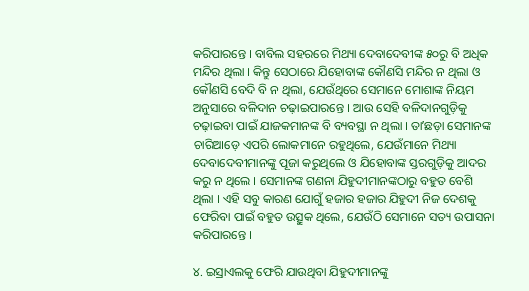କରିପାରନ୍ତେ । ବାବିଲ ସହରରେ ମିଥ୍ୟା ଦେବାଦେବୀଙ୍କ ୫୦ରୁ ବି ଅଧିକ ମନ୍ଦିର ଥିଲା । କିନ୍ତୁ ସେଠାରେ ଯିହୋବାଙ୍କ କୌଣସି ମନ୍ଦିର ନ ଥିଲା ଓ କୌଣସି ବେଦି ବି ନ ଥିଲା, ଯେଉଁଥିରେ ସେମାନେ ମୋଶାଙ୍କ ନିୟମ ଅନୁସାରେ ବଳିଦାନ ଚଢ଼ାଇପାରନ୍ତେ । ଆଉ ସେହି ବଳିଦାନଗୁଡ଼ିକୁ ଚଢ଼ାଇବା ପାଇଁ ଯାଜକମାନଙ୍କ ବି ବ୍ୟବସ୍ଥା ନ ଥିଲା । ତାʼଛଡ଼ା ସେମାନଙ୍କ ଚାରିଆଡ଼େ ଏପରି ଲୋକମାନେ ରହୁଥିଲେ, ଯେଉଁମାନେ ମିଥ୍ୟା ଦେବାଦେବୀମାନଙ୍କୁ ପୂଜା କରୁଥିଲେ ଓ ଯିହୋବାଙ୍କ ସ୍ତରଗୁଡ଼ିକୁ ଆଦର କରୁ ନ ଥିଲେ । ସେମାନଙ୍କ ଗଣନା ଯିହୁଦୀମାନଙ୍କଠାରୁ ବହୁତ ବେଶି ଥିଲା । ଏହି ସବୁ କାରଣ ଯୋଗୁଁ ହଜାର ହଜାର ଯିହୁଦୀ ନିଜ ଦେଶକୁ ଫେରିବା ପାଇଁ ବହୁତ ଉତ୍ସୁକ ଥିଲେ, ଯେଉଁଠି ସେମାନେ ସତ୍ୟ ଉପାସନା କରିପାରନ୍ତେ ।

୪. ଇସ୍ରାଏଲକୁ ଫେରି ଯାଉଥିବା ଯିହୁଦୀମାନଙ୍କୁ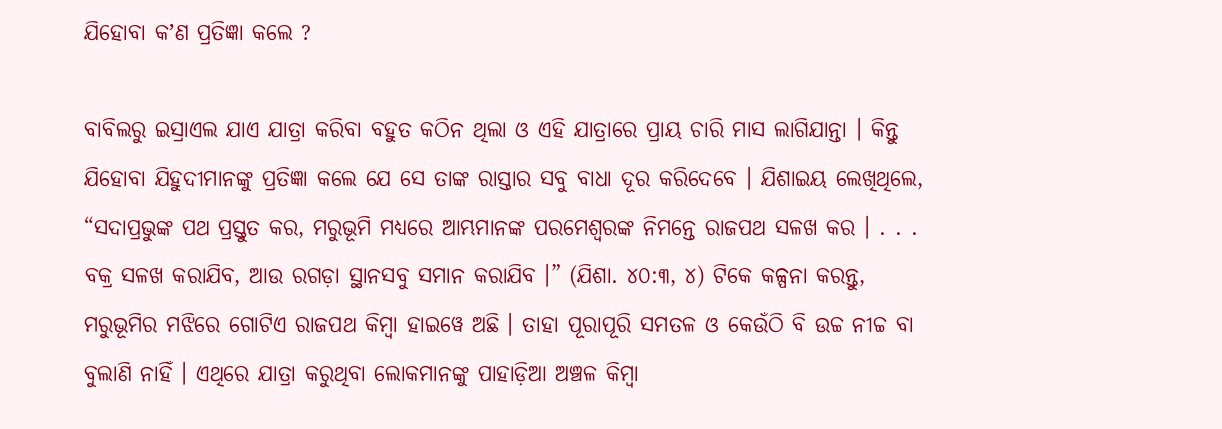ଯିହୋବା କʼଣ ପ୍ରତିଜ୍ଞା କଲେ ?

ବାବିଲରୁ ଇସ୍ରାଏଲ ଯାଏ ଯାତ୍ରା କରିବା ବହୁତ କଠିନ ଥିଲା ଓ ଏହି ଯାତ୍ରାରେ ପ୍ରାୟ ଚାରି ମାସ ଲାଗିଯାନ୍ତା । କିନ୍ତୁ ଯିହୋବା ଯିହୁଦୀମାନଙ୍କୁ ପ୍ରତିଜ୍ଞା କଲେ ଯେ ସେ ତାଙ୍କ ରାସ୍ତାର ସବୁ ବାଧା ଦୂର କରିଦେବେ । ଯିଶାଇୟ ଲେଖିଥିଲେ, “ସଦାପ୍ରଭୁଙ୍କ ପଥ ପ୍ରସ୍ତୁତ କର, ମରୁଭୂମି ମଧ୍ୟରେ ଆମ୍ଭମାନଙ୍କ ପରମେଶ୍ୱରଙ୍କ ନିମନ୍ତେ ରାଜପଥ ସଳଖ କର । . . . ବକ୍ର ସଳଖ କରାଯିବ, ଆଉ ରଗଡ଼ା ସ୍ଥାନସବୁ ସମାନ କରାଯିବ ।” (ଯିଶା. ୪୦:୩, ୪) ଟିକେ କଳ୍ପନା କରନ୍ତୁ, ମରୁଭୂମିର ମଝିରେ ଗୋଟିଏ ରାଜପଥ କିମ୍ବା ହାଇୱେ ଅଛି । ତାହା ପୂରାପୂରି ସମତଳ ଓ କେଉଁଠି ବି ଉଚ୍ଚ ନୀଚ୍ଚ ବା ବୁଲାଣି ନାହିଁ । ଏଥିରେ ଯାତ୍ରା କରୁଥିବା ଲୋକମାନଙ୍କୁ ପାହାଡ଼ିଆ ଅଞ୍ଚଳ କିମ୍ବା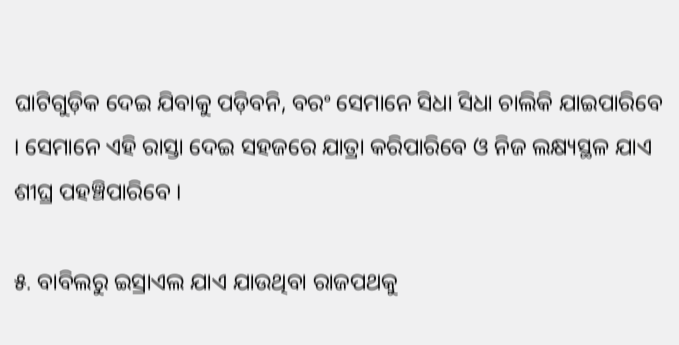ଘାଟିଗୁଡ଼ିକ ଦେଇ ଯିବାକୁ ପଡ଼ିବନି, ବରଂ ସେମାନେ ସିଧା ସିଧା ଚାଲିକି ଯାଇପାରିବେ । ସେମାନେ ଏହି ରାସ୍ତା ଦେଇ ସହଜରେ ଯାତ୍ରା କରିପାରିବେ ଓ ନିଜ ଲକ୍ଷ୍ୟସ୍ଥଳ ଯାଏ ଶୀଘ୍ର ପହଞ୍ଚିପାରିବେ ।

୫. ବାବିଲରୁ ଇସ୍ରାଏଲ ଯାଏ ଯାଉଥିବା ରାଜପଥକୁ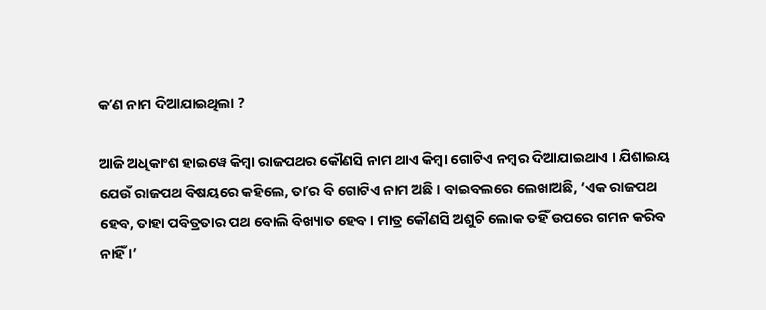କʼଣ ନାମ ଦିଆଯାଇଥିଲା ?

ଆଜି ଅଧିକାଂଶ ହାଇୱେ କିମ୍ବା ରାଜପଥର କୌଣସି ନାମ ଥାଏ କିମ୍ବା ଗୋଟିଏ ନମ୍ବର ଦିଆଯାଇଥାଏ । ଯିଶାଇୟ ଯେଉଁ ରାଜପଥ ବିଷୟରେ କହିଲେ, ତାʼର ବି ଗୋଟିଏ ନାମ ଅଛି । ବାଇବଲରେ ଲେଖାଅଛି, ‘ଏକ ରାଜପଥ ହେବ, ତାହା ପବିତ୍ରତାର ପଥ ବୋଲି ବିଖ୍ୟାତ ହେବ । ମାତ୍ର କୌଣସି ଅଶୁଚି ଲୋକ ତହିଁ ଉପରେ ଗମନ କରିବ ନାହିଁ ।’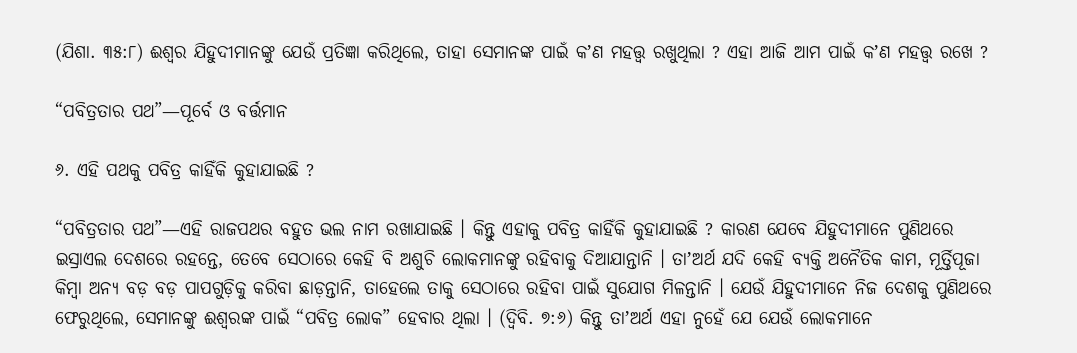(ଯିଶା. ୩୫:୮) ଈଶ୍ୱର ଯିହୁଦୀମାନଙ୍କୁ ଯେଉଁ ପ୍ରତିଜ୍ଞା କରିଥିଲେ, ତାହା ସେମାନଙ୍କ ପାଇଁ କʼଣ ମହତ୍ତ୍ୱ ରଖୁଥିଲା ? ଏହା ଆଜି ଆମ ପାଇଁ କʼଣ ମହତ୍ତ୍ୱ ରଖେ ?

“ପବିତ୍ରତାର ପଥ”—ପୂର୍ବେ ଓ ବର୍ତ୍ତମାନ

୬. ଏହି ପଥକୁ ପବିତ୍ର କାହିଁକି କୁହାଯାଇଛି ?

“ପବିତ୍ରତାର ପଥ”—ଏହି ରାଜପଥର ବହୁତ ଭଲ ନାମ ରଖାଯାଇଛି । କିନ୍ତୁ ଏହାକୁ ପବିତ୍ର କାହିଁକି କୁହାଯାଇଛି ? କାରଣ ଯେବେ ଯିହୁଦୀମାନେ ପୁଣିଥରେ ଇସ୍ରାଏଲ ଦେଶରେ ରହନ୍ତେ, ତେବେ ସେଠାରେ କେହି ବି ଅଶୁଚି ଲୋକମାନଙ୍କୁ ରହିବାକୁ ଦିଆଯାନ୍ତାନି । ତାʼଅର୍ଥ ଯଦି କେହି ବ୍ୟକ୍ତି ଅନୈତିକ କାମ, ମୂର୍ତ୍ତିପୂଜା କିମ୍ବା ଅନ୍ୟ ବଡ଼ ବଡ଼ ପାପଗୁଡ଼ିକୁ କରିବା ଛାଡ଼ନ୍ତାନି, ତାହେଲେ ତାକୁ ସେଠାରେ ରହିବା ପାଇଁ ସୁଯୋଗ ମିଳନ୍ତାନି । ଯେଉଁ ଯିହୁଦୀମାନେ ନିଜ ଦେଶକୁ ପୁଣିଥରେ ଫେରୁଥିଲେ, ସେମାନଙ୍କୁ ଈଶ୍ୱରଙ୍କ ପାଇଁ “ପବିତ୍ର ଲୋକ” ହେବାର ଥିଲା । (ଦ୍ୱିବି. ୭:୬) କିନ୍ତୁ ତାʼଅର୍ଥ ଏହା ନୁହେଁ ଯେ ଯେଉଁ ଲୋକମାନେ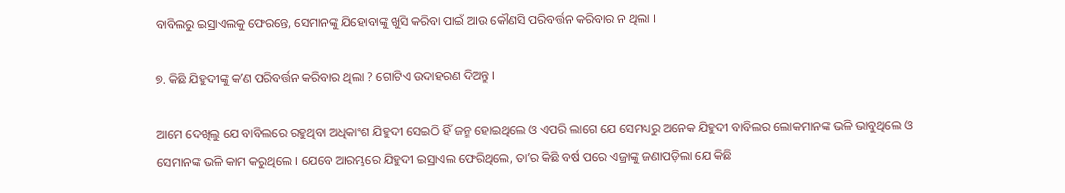ବାବିଲରୁ ଇସ୍ରାଏଲକୁ ଫେରନ୍ତେ, ସେମାନଙ୍କୁ ଯିହୋବାଙ୍କୁ ଖୁସି କରିବା ପାଇଁ ଆଉ କୌଣସି ପରିବର୍ତ୍ତନ କରିବାର ନ ଥିଲା ।

୭. କିଛି ଯିହୁଦୀଙ୍କୁ କʼଣ ପରିବର୍ତ୍ତନ କରିବାର ଥିଲା ? ଗୋଟିଏ ଉଦାହରଣ ଦିଅନ୍ତୁ ।

ଆମେ ଦେଖିଲୁ ଯେ ବାବିଲରେ ରହୁଥିବା ଅଧିକାଂଶ ଯିହୁଦୀ ସେଇଠି ହିଁ ଜନ୍ମ ହୋଇଥିଲେ ଓ ଏପରି ଲାଗେ ଯେ ସେମଧ୍ୟରୁ ଅନେକ ଯିହୁଦୀ ବାବିଲର ଲୋକମାନଙ୍କ ଭଳି ଭାବୁଥିଲେ ଓ ସେମାନଙ୍କ ଭଳି କାମ କରୁଥିଲେ । ଯେବେ ଆରମ୍ଭରେ ଯିହୁଦୀ ଇସ୍ରାଏଲ ଫେରିଥିଲେ, ତାʼର କିଛି ବର୍ଷ ପରେ ଏଜ୍ରାଙ୍କୁ ଜଣାପଡ଼ିଲା ଯେ କିଛି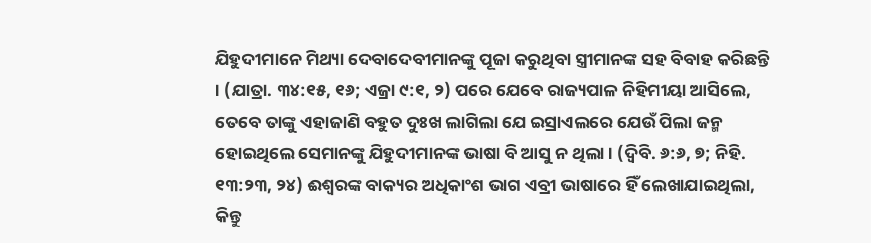ଯିହୁଦୀମାନେ ମିଥ୍ୟା ଦେବାଦେବୀମାନଙ୍କୁ ପୂଜା କରୁଥିବା ସ୍ତ୍ରୀମାନଙ୍କ ସହ ବିବାହ କରିଛନ୍ତି । (ଯାତ୍ରା. ୩୪:୧୫, ୧୬; ଏଜ୍ରା ୯:୧, ୨) ପରେ ଯେବେ ରାଜ୍ୟପାଳ ନିହିମୀୟା ଆସିଲେ, ତେବେ ତାଙ୍କୁ ଏହାଜାଣି ବହୁତ ଦୁଃଖ ଲାଗିଲା ଯେ ଇସ୍ରାଏଲରେ ଯେଉଁ ପିଲା ଜନ୍ମ ହୋଇଥିଲେ ସେମାନଙ୍କୁ ଯିହୁଦୀମାନଙ୍କ ଭାଷା ବି ଆସୁ ନ ଥିଲା । (ଦ୍ୱିବି. ୬:୬, ୭; ନିହି. ୧୩:୨୩, ୨୪) ଈଶ୍ୱରଙ୍କ ବାକ୍ୟର ଅଧିକାଂଶ ଭାଗ ଏବ୍ରୀ ଭାଷାରେ ହିଁ ଲେଖାଯାଇଥିଲା, କିନ୍ତୁ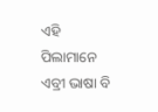ଏହି ପିଲାମାନେ ଏବ୍ରୀ ଭାଷା ବି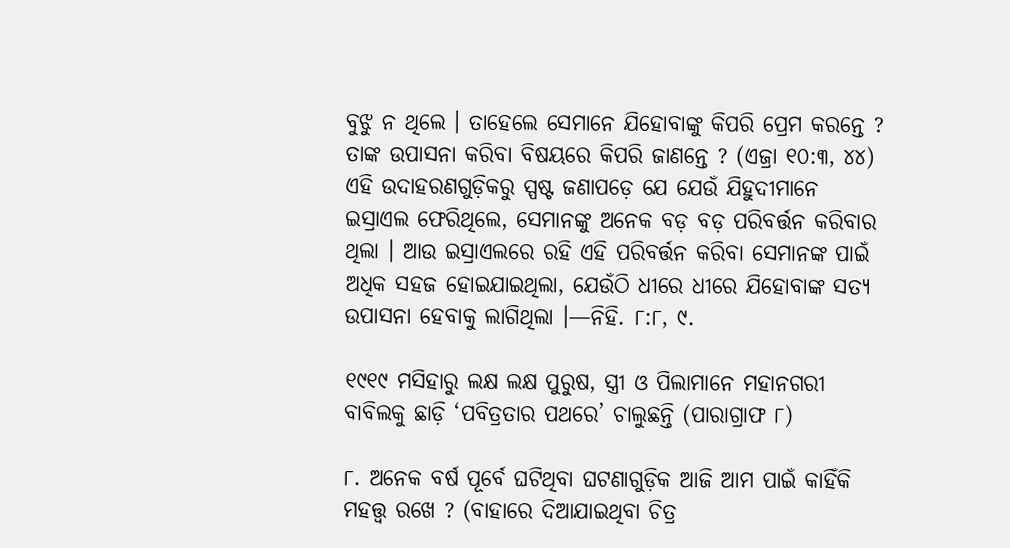ବୁଝୁ ନ ଥିଲେ । ତାହେଲେ ସେମାନେ ଯିହୋବାଙ୍କୁ କିପରି ପ୍ରେମ କରନ୍ତେ ? ତାଙ୍କ ଉପାସନା କରିବା ବିଷୟରେ କିପରି ଜାଣନ୍ତେ ? (ଏଜ୍ରା ୧୦:୩, ୪୪) ଏହି ଉଦାହରଣଗୁଡ଼ିକରୁ ସ୍ପଷ୍ଟ ଜଣାପଡ଼େ ଯେ ଯେଉଁ ଯିହୁଦୀମାନେ ଇସ୍ରାଏଲ ଫେରିଥିଲେ, ସେମାନଙ୍କୁ ଅନେକ ବଡ଼ ବଡ଼ ପରିବର୍ତ୍ତନ କରିବାର ଥିଲା । ଆଉ ଇସ୍ରାଏଲରେ ରହି ଏହି ପରିବର୍ତ୍ତନ କରିବା ସେମାନଙ୍କ ପାଇଁ ଅଧିକ ସହଜ ହୋଇଯାଇଥିଲା, ଯେଉଁଠି ଧୀରେ ଧୀରେ ଯିହୋବାଙ୍କ ସତ୍ୟ ଉପାସନା ହେବାକୁ ଲାଗିଥିଲା ।—ନିହି. ୮:୮, ୯.

୧୯୧୯ ମସିହାରୁ ଲକ୍ଷ ଲକ୍ଷ ପୁରୁଷ, ସ୍ତ୍ରୀ ଓ ପିଲାମାନେ ମହାନଗରୀ ବାବିଲକୁ ଛାଡ଼ି ‘ପବିତ୍ରତାର ପଥରେ’ ଚାଲୁଛନ୍ତି (ପାରାଗ୍ରାଫ ୮)

୮. ଅନେକ ବର୍ଷ ପୂର୍ବେ ଘଟିଥିବା ଘଟଣାଗୁଡ଼ିକ ଆଜି ଆମ ପାଇଁ କାହିଁକି ମହତ୍ତ୍ୱ ରଖେ ? (ବାହାରେ ଦିଆଯାଇଥିବା ଚିତ୍ର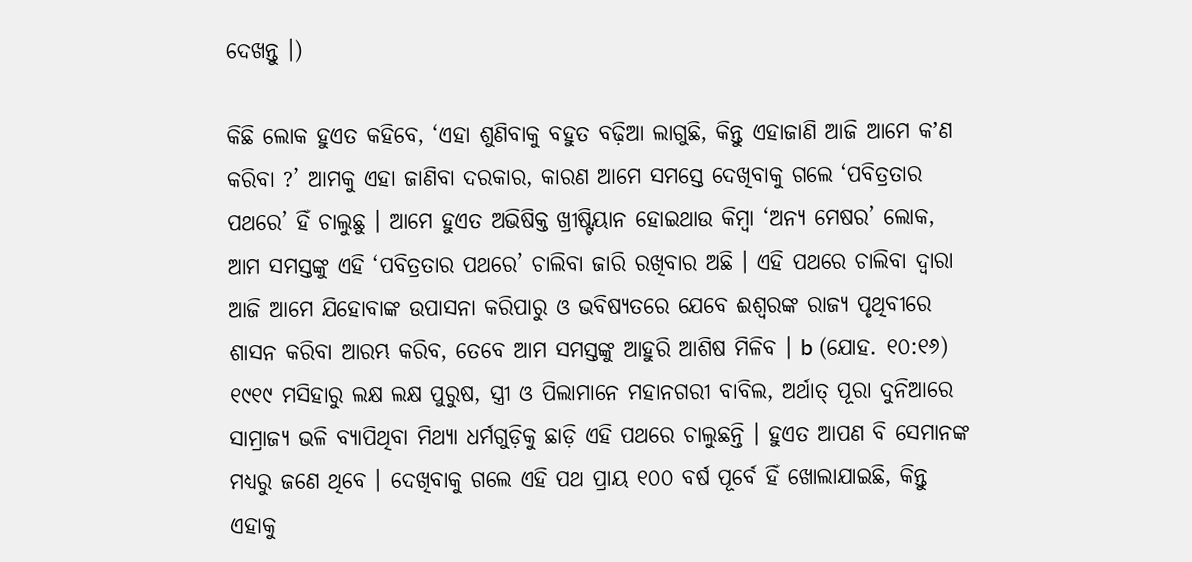ଦେଖନ୍ତୁ ।)

କିଛି ଲୋକ ହୁଏତ କହିବେ, ‘ଏହା ଶୁଣିବାକୁ ବହୁତ ବଢ଼ିଆ ଲାଗୁଛି, କିନ୍ତୁ ଏହାଜାଣି ଆଜି ଆମେ କʼଣ କରିବା ?’ ଆମକୁ ଏହା ଜାଣିବା ଦରକାର, କାରଣ ଆମେ ସମସ୍ତେ ଦେଖିବାକୁ ଗଲେ ‘ପବିତ୍ରତାର ପଥରେ’ ହିଁ ଚାଲୁଛୁ । ଆମେ ହୁଏତ ଅଭିଷିକ୍ତ ଖ୍ରୀଷ୍ଟିୟାନ ହୋଇଥାଉ କିମ୍ବା ‘ଅନ୍ୟ ମେଷର’ ଲୋକ, ଆମ ସମସ୍ତଙ୍କୁ ଏହି ‘ପବିତ୍ରତାର ପଥରେ’ ଚାଲିବା ଜାରି ରଖିବାର ଅଛି । ଏହି ପଥରେ ଚାଲିବା ଦ୍ୱାରା ଆଜି ଆମେ ଯିହୋବାଙ୍କ ଉପାସନା କରିପାରୁ ଓ ଭବିଷ୍ୟତରେ ଯେବେ ଈଶ୍ୱରଙ୍କ ରାଜ୍ୟ ପୃଥିବୀରେ ଶାସନ କରିବା ଆରମ୍ଭ କରିବ, ତେବେ ଆମ ସମସ୍ତଙ୍କୁ ଆହୁରି ଆଶିଷ ମିଳିବ । b (ଯୋହ. ୧୦:୧୬) ୧୯୧୯ ମସିହାରୁ ଲକ୍ଷ ଲକ୍ଷ ପୁରୁଷ, ସ୍ତ୍ରୀ ଓ ପିଲାମାନେ ମହାନଗରୀ ବାବିଲ, ଅର୍ଥାତ୍‌ ପୂରା ଦୁନିଆରେ ସାମ୍ରାଜ୍ୟ ଭଳି ବ୍ୟାପିଥିବା ମିଥ୍ୟା ଧର୍ମଗୁଡ଼ିକୁ ଛାଡ଼ି ଏହି ପଥରେ ଚାଲୁଛନ୍ତି । ହୁଏତ ଆପଣ ବି ସେମାନଙ୍କ ମଧ୍ୟରୁ ଜଣେ ଥିବେ । ଦେଖିବାକୁ ଗଲେ ଏହି ପଥ ପ୍ରାୟ ୧୦୦ ବର୍ଷ ପୂର୍ବେ ହିଁ ଖୋଲାଯାଇଛି, କିନ୍ତୁ ଏହାକୁ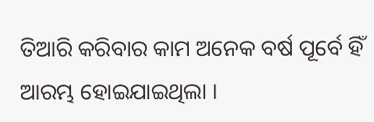ତିଆରି କରିବାର କାମ ଅନେକ ବର୍ଷ ପୂର୍ବେ ହିଁ ଆରମ୍ଭ ହୋଇଯାଇଥିଲା ।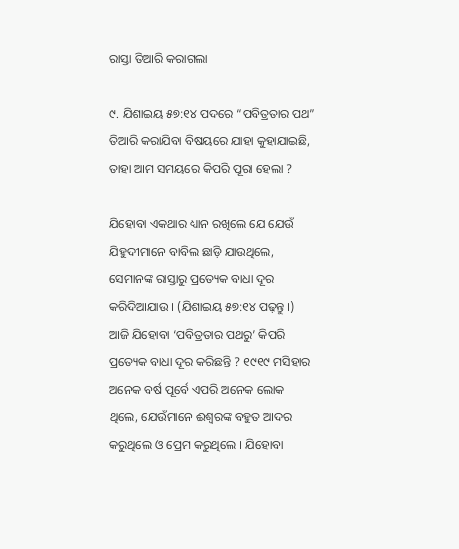ରାସ୍ତା ତିଆରି କରାଗଲା

୯. ଯିଶାଇୟ ୫୭:୧୪ ପଦରେ “ପବିତ୍ରତାର ପଥ” ତିଆରି କରାଯିବା ବିଷୟରେ ଯାହା କୁହାଯାଇଛି, ତାହା ଆମ ସମୟରେ କିପରି ପୂରା ହେଲା ?

ଯିହୋବା ଏକଥାର ଧ୍ୟାନ ରଖିଲେ ଯେ ଯେଉଁ ଯିହୁଦୀମାନେ ବାବିଲ ଛାଡ଼ି ଯାଉଥିଲେ, ସେମାନଙ୍କ ରାସ୍ତାରୁ ପ୍ରତ୍ୟେକ ବାଧା ଦୂର କରିଦିଆଯାଉ । (ଯିଶାଇୟ ୫୭:୧୪ ପଢ଼ନ୍ତୁ ।) ଆଜି ଯିହୋବା ‘ପବିତ୍ରତାର ପଥରୁ’ କିପରି ପ୍ରତ୍ୟେକ ବାଧା ଦୂର କରିଛନ୍ତି ? ୧୯୧୯ ମସିହାର ଅନେକ ବର୍ଷ ପୂର୍ବେ ଏପରି ଅନେକ ଲୋକ ଥିଲେ, ଯେଉଁମାନେ ଈଶ୍ୱରଙ୍କ ବହୁତ ଆଦର କରୁଥିଲେ ଓ ପ୍ରେମ କରୁଥିଲେ । ଯିହୋବା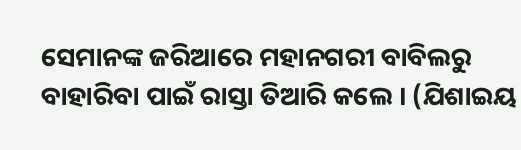ସେମାନଙ୍କ ଜରିଆରେ ମହାନଗରୀ ବାବିଲରୁ ବାହାରିବା ପାଇଁ ରାସ୍ତା ତିଆରି କଲେ । (ଯିଶାଇୟ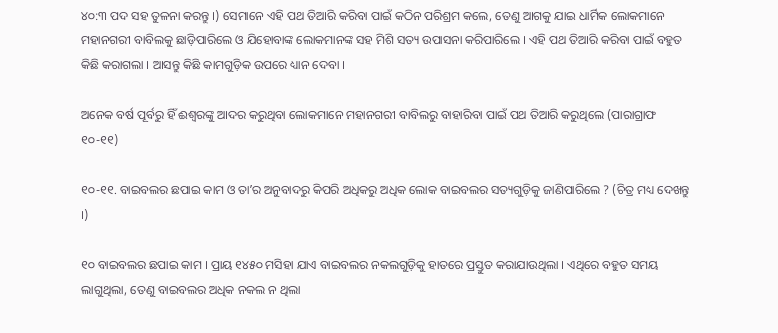୪୦:୩ ପଦ ସହ ତୁଳନା କରନ୍ତୁ ।) ସେମାନେ ଏହି ପଥ ତିଆରି କରିବା ପାଇଁ କଠିନ ପରିଶ୍ରମ କଲେ, ତେଣୁ ଆଗକୁ ଯାଇ ଧାର୍ମିକ ଲୋକମାନେ ମହାନଗରୀ ବାବିଲକୁ ଛାଡ଼ିପାରିଲେ ଓ ଯିହୋବାଙ୍କ ଲୋକମାନଙ୍କ ସହ ମିଶି ସତ୍ୟ ଉପାସନା କରିପାରିଲେ । ଏହି ପଥ ତିଆରି କରିବା ପାଇଁ ବହୁତ କିଛି କରାଗଲା । ଆସନ୍ତୁ କିଛି କାମଗୁଡ଼ିକ ଉପରେ ଧ୍ୟାନ ଦେବା ।

ଅନେକ ବର୍ଷ ପୂର୍ବରୁ ହିଁ ଈଶ୍ୱରଙ୍କୁ ଆଦର କରୁଥିବା ଲୋକମାନେ ମହାନଗରୀ ବାବିଲରୁ ବାହାରିବା ପାଇଁ ପଥ ତିଆରି କରୁଥିଲେ (ପାରାଗ୍ରାଫ ୧୦-୧୧)

୧୦-୧୧. ବାଇବଲର ଛପାଇ କାମ ଓ ତାʼର ଅନୁବାଦରୁ କିପରି ଅଧିକରୁ ଅଧିକ ଲୋକ ବାଇବଲର ସତ୍ୟଗୁଡ଼ିକୁ ଜାଣିପାରିଲେ ? (ଚିତ୍ର ମଧ୍ୟ ଦେଖନ୍ତୁ ।)

୧୦ ବାଇବଲର ଛପାଇ କାମ । ପ୍ରାୟ ୧୪୫୦ ମସିହା ଯାଏ ବାଇବଲର ନକଲଗୁଡ଼ିକୁ ହାତରେ ପ୍ରସ୍ତୁତ କରାଯାଉଥିଲା । ଏଥିରେ ବହୁତ ସମୟ ଲାଗୁଥିଲା, ତେଣୁ ବାଇବଲର ଅଧିକ ନକଲ ନ ଥିଲା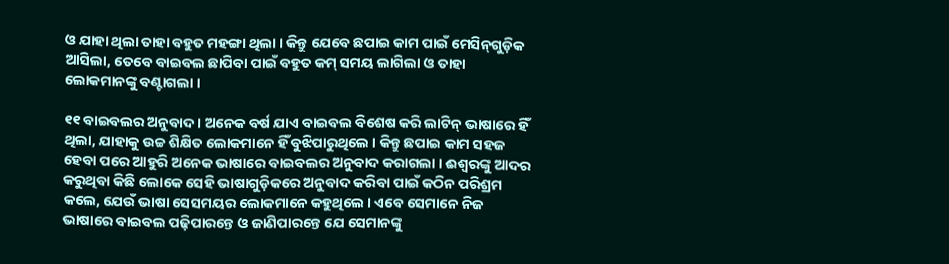ଓ ଯାହା ଥିଲା ତାହା ବହୁତ ମହଙ୍ଗା ଥିଲା । କିନ୍ତୁ ଯେବେ ଛପାଇ କାମ ପାଇଁ ମେସିନ୍‌ଗୁଡ଼ିକ ଆସିଲା, ତେବେ ବାଇବଲ ଛାପିବା ପାଇଁ ବହୁତ କମ୍‌ ସମୟ ଲାଗିଲା ଓ ତାହା ଲୋକମାନଙ୍କୁ ବଣ୍ଟାଗଲା ।

୧୧ ବାଇବଲର ଅନୁବାଦ । ଅନେକ ବର୍ଷ ଯାଏ ବାଇବଲ ବିଶେଷ କରି ଲାଟିନ୍‌ ଭାଷାରେ ହିଁ ଥିଲା, ଯାହାକୁ ଉଚ୍ଚ ଶିକ୍ଷିତ ଲୋକମାନେ ହିଁ ବୁଝିପାରୁଥିଲେ । କିନ୍ତୁ ଛପାଇ କାମ ସହଜ ହେବା ପରେ ଆହୁରି ଅନେକ ଭାଷାରେ ବାଇବଲର ଅନୁବାଦ କରାଗଲା । ଈଶ୍ୱରଙ୍କୁ ଆଦର କରୁଥିବା କିଛି ଲୋକେ ସେହି ଭାଷାଗୁଡ଼ିକରେ ଅନୁବାଦ କରିବା ପାଇଁ କଠିନ ପରିଶ୍ରମ କଲେ, ଯେଉଁ ଭାଷା ସେସମୟର ଲୋକମାନେ କହୁଥିଲେ । ଏବେ ସେମାନେ ନିଜ ଭାଷାରେ ବାଇବଲ ପଢ଼ିପାରନ୍ତେ ଓ ଜାଣିପାରନ୍ତେ ଯେ ସେମାନଙ୍କୁ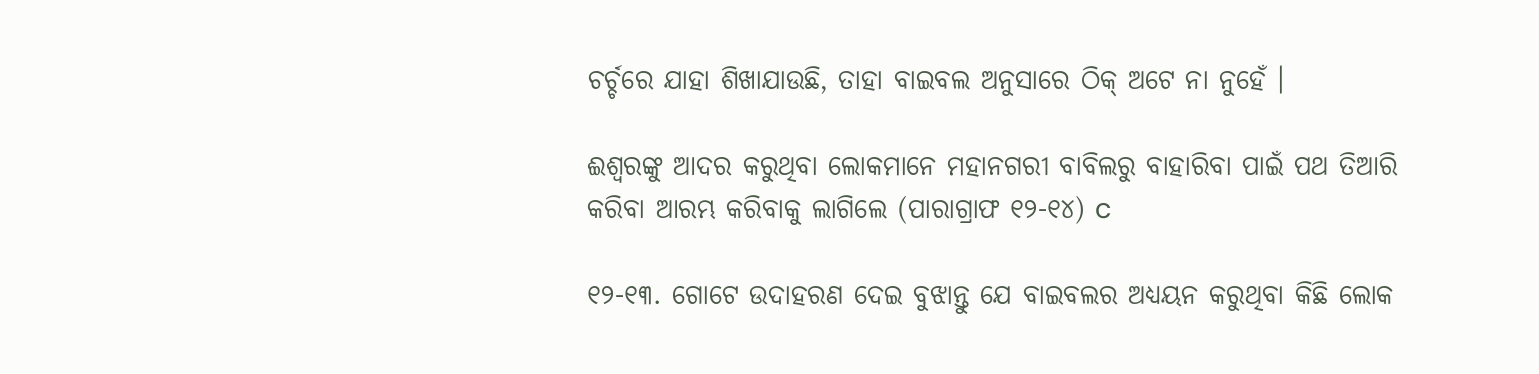ଚର୍ଚ୍ଚରେ ଯାହା ଶିଖାଯାଉଛି, ତାହା ବାଇବଲ ଅନୁସାରେ ଠିକ୍‌ ଅଟେ ନା ନୁହେଁ ।

ଈଶ୍ୱରଙ୍କୁ ଆଦର କରୁଥିବା ଲୋକମାନେ ମହାନଗରୀ ବାବିଲରୁ ବାହାରିବା ପାଇଁ ପଥ ତିଆରି କରିବା ଆରମ୍ଭ କରିବାକୁ ଲାଗିଲେ (ପାରାଗ୍ରାଫ ୧୨-୧୪) c

୧୨-୧୩. ଗୋଟେ ଉଦାହରଣ ଦେଇ ବୁଝାନ୍ତୁ ଯେ ବାଇବଲର ଅଧ୍ୟୟନ କରୁଥିବା କିଛି ଲୋକ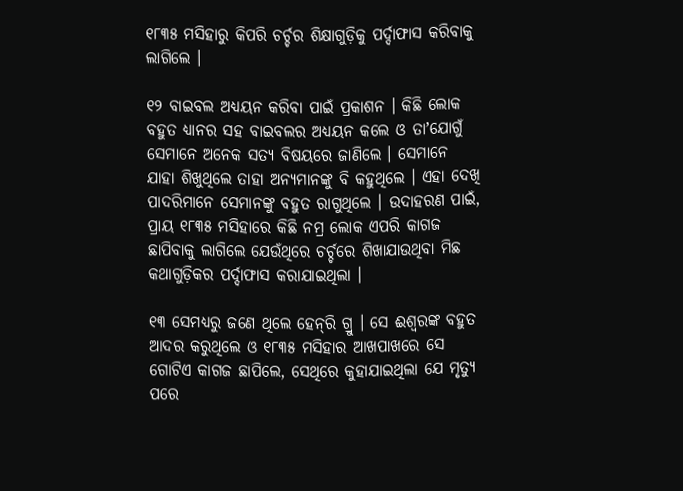୧୮୩୫ ମସିହାରୁ କିପରି ଚର୍ଚ୍ଚର ଶିକ୍ଷାଗୁଡ଼ିକୁ ପର୍ଦ୍ଦାଫାସ କରିବାକୁ ଲାଗିଲେ ।

୧୨ ବାଇବଲ ଅଧ୍ୟୟନ କରିବା ପାଇଁ ପ୍ରକାଶନ । କିଛି ଲୋକ ବହୁତ ଧ୍ୟାନର ସହ ବାଇବଲର ଅଧ୍ୟୟନ କଲେ ଓ ତାʼଯୋଗୁଁ ସେମାନେ ଅନେକ ସତ୍ୟ ବିଷୟରେ ଜାଣିଲେ । ସେମାନେ ଯାହା ଶିଖୁଥିଲେ ତାହା ଅନ୍ୟମାନଙ୍କୁ ବି କହୁଥିଲେ । ଏହା ଦେଖି ପାଦରିମାନେ ସେମାନଙ୍କୁ ବହୁତ ରାଗୁଥିଲେ । ଉଦାହରଣ ପାଇଁ, ପ୍ରାୟ ୧୮୩୫ ମସିହାରେ କିଛି ନମ୍ର ଲୋକ ଏପରି କାଗଜ ଛାପିବାକୁ ଲାଗିଲେ ଯେଉଁଥିରେ ଚର୍ଚ୍ଚରେ ଶିଖାଯାଉଥିବା ମିଛ କଥାଗୁଡ଼ିକର ପର୍ଦ୍ଦାଫାସ କରାଯାଇଥିଲା ।

୧୩ ସେମଧ୍ୟରୁ ଜଣେ ଥିଲେ ହେନ୍‌ରି ଗ୍ରୁ । ସେ ଈଶ୍ୱରଙ୍କ ବହୁତ ଆଦର କରୁଥିଲେ ଓ ୧୮୩୫ ମସିହାର ଆଖପାଖରେ ସେ ଗୋଟିଏ କାଗଜ ଛାପିଲେ, ସେଥିରେ କୁହାଯାଇଥିଲା ଯେ ମୃତ୍ୟୁ ପରେ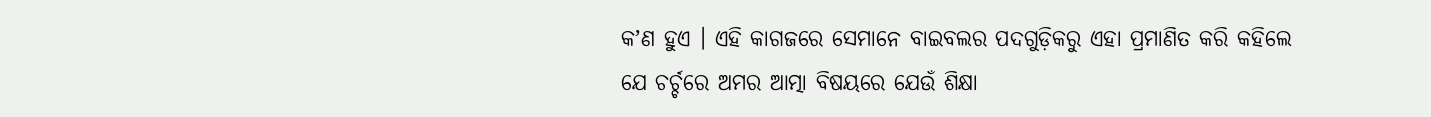କʼଣ ହୁଏ । ଏହି କାଗଜରେ ସେମାନେ ବାଇବଲର ପଦଗୁଡ଼ିକରୁ ଏହା ପ୍ରମାଣିତ କରି କହିଲେ ଯେ ଚର୍ଚ୍ଚରେ ଅମର ଆତ୍ମା ବିଷୟରେ ଯେଉଁ ଶିକ୍ଷା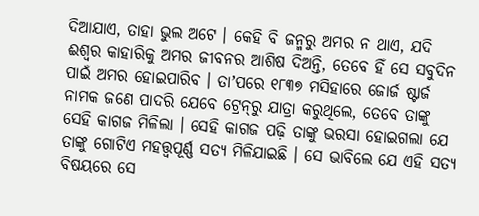ଦିଆଯାଏ, ତାହା ଭୁଲ ଅଟେ । କେହି ବି ଜନ୍ମରୁ ଅମର ନ ଥାଏ, ଯଦି ଈଶ୍ୱର କାହାରିକୁ ଅମର ଜୀବନର ଆଶିଷ ଦିଅନ୍ତି, ତେବେ ହିଁ ସେ ସବୁଦିନ ପାଇଁ ଅମର ହୋଇପାରିବ । ତାʼପରେ ୧୮୩୭ ମସିହାରେ ଜୋର୍ଜ ଷ୍ଟାର୍ଜ ନାମକ ଜଣେ ପାଦରି ଯେବେ ଟ୍ରେନ୍‌ରୁ ଯାତ୍ରା କରୁଥିଲେ, ତେବେ ତାଙ୍କୁ ସେହି କାଗଜ ମିଳିଲା । ସେହି କାଗଜ ପଢ଼ି ତାଙ୍କୁ ଭରସା ହୋଇଗଲା ଯେ ତାଙ୍କୁ ଗୋଟିଏ ମହତ୍ତ୍ୱପୂର୍ଣ୍ଣ ସତ୍ୟ ମିଳିଯାଇଛି । ସେ ଭାବିଲେ ଯେ ଏହି ସତ୍ୟ ବିଷୟରେ ସେ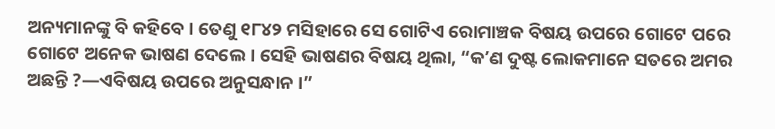ଅନ୍ୟମାନଙ୍କୁ ବି କହିବେ । ତେଣୁ ୧୮୪୨ ମସିହାରେ ସେ ଗୋଟିଏ ରୋମାଞ୍ଚକ ବିଷୟ ଉପରେ ଗୋଟେ ପରେ ଗୋଟେ ଅନେକ ଭାଷଣ ଦେଲେ । ସେହି ଭାଷଣର ବିଷୟ ଥିଲା, “କʼଣ ଦୁଷ୍ଟ ଲୋକମାନେ ସତରେ ଅମର ଅଛନ୍ତି ?—ଏବିଷୟ ଉପରେ ଅନୁସନ୍ଧାନ ।”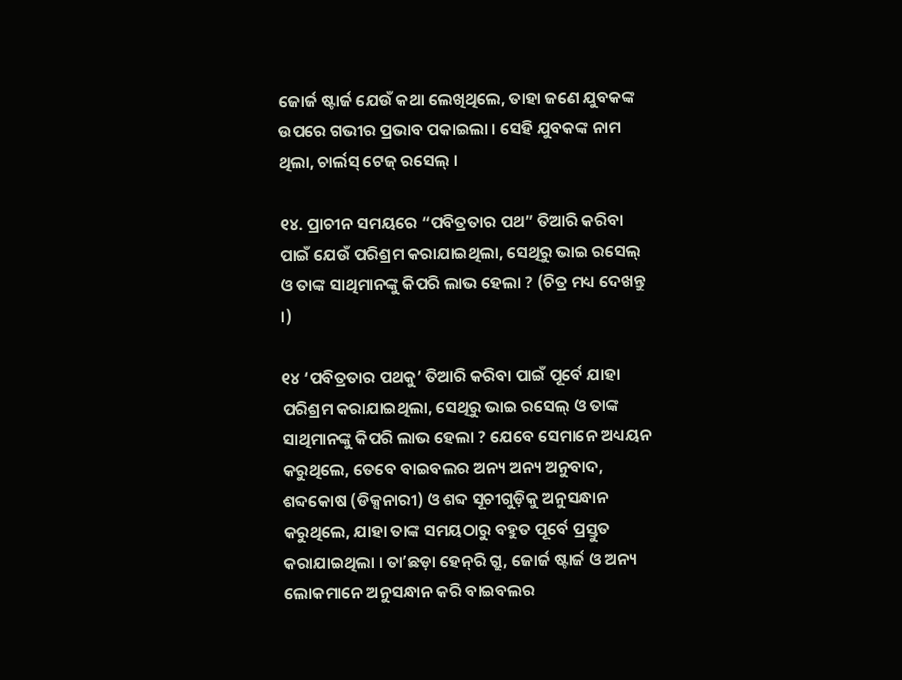ଜୋର୍ଜ ଷ୍ଟାର୍ଜ ଯେଉଁ କଥା ଲେଖିଥିଲେ, ତାହା ଜଣେ ଯୁବକଙ୍କ ଉପରେ ଗଭୀର ପ୍ରଭାବ ପକାଇଲା । ସେହି ଯୁବକଙ୍କ ନାମ ଥିଲା, ଚାର୍ଲସ୍‌ ଟେଜ୍‌ ରସେଲ୍‌ ।

୧୪. ପ୍ରାଚୀନ ସମୟରେ “ପବିତ୍ରତାର ପଥ” ତିଆରି କରିବା ପାଇଁ ଯେଉଁ ପରିଶ୍ରମ କରାଯାଇଥିଲା, ସେଥିରୁ ଭାଇ ରସେଲ୍‌ ଓ ତାଙ୍କ ସାଥିମାନଙ୍କୁ କିପରି ଲାଭ ହେଲା ? (ଚିତ୍ର ମଧ୍ୟ ଦେଖନ୍ତୁ ।)

୧୪ ‘ପବିତ୍ରତାର ପଥକୁ’ ତିଆରି କରିବା ପାଇଁ ପୂର୍ବେ ଯାହା ପରିଶ୍ରମ କରାଯାଇଥିଲା, ସେଥିରୁ ଭାଇ ରସେଲ୍‌ ଓ ତାଙ୍କ ସାଥିମାନଙ୍କୁ କିପରି ଲାଭ ହେଲା ? ଯେବେ ସେମାନେ ଅଧ୍ୟୟନ କରୁଥିଲେ, ତେବେ ବାଇବଲର ଅନ୍ୟ ଅନ୍ୟ ଅନୁବାଦ, ଶବ୍ଦକୋଷ (ଡିକ୍ସନାରୀ) ଓ ଶବ୍ଦ ସୂଚୀଗୁଡ଼ିକୁ ଅନୁସନ୍ଧାନ କରୁଥିଲେ, ଯାହା ତାଙ୍କ ସମୟଠାରୁ ବହୁତ ପୂର୍ବେ ପ୍ରସ୍ତୁତ କରାଯାଇଥିଲା । ତାʼଛଡ଼ା ହେନ୍‌ରି ଗ୍ରୁ, ଜୋର୍ଜ ଷ୍ଟାର୍ଜ ଓ ଅନ୍ୟ ଲୋକମାନେ ଅନୁସନ୍ଧାନ କରି ବାଇବଲର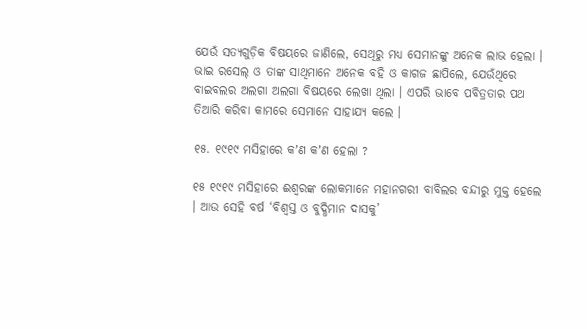ଯେଉଁ ସତ୍ୟଗୁଡ଼ିକ ବିଷୟରେ ଜାଣିଲେ, ସେଥିରୁ ମଧ୍ୟ ସେମାନଙ୍କୁ ଅନେକ ଲାଭ ହେଲା । ଭାଇ ରସେଲ୍‌ ଓ ତାଙ୍କ ସାଥିମାନେ ଅନେକ ବହି ଓ କାଗଜ ଛାପିଲେ, ଯେଉଁଥିରେ ବାଇବଲର ଅଲଗା ଅଲଗା ବିଷୟରେ ଲେଖା ଥିଲା । ଏପରି ଭାବେ ପବିତ୍ରତାର ପଥ ତିଆରି କରିବା କାମରେ ସେମାନେ ସାହାଯ୍ୟ କଲେ ।

୧୫. ୧୯୧୯ ମସିହାରେ କʼଣ କʼଣ ହେଲା ?

୧୫ ୧୯୧୯ ମସିହାରେ ଈଶ୍ୱରଙ୍କ ଲୋକମାନେ ମହାନଗରୀ ବାବିଲର ବନ୍ଦୀରୁ ମୁକ୍ତ ହେଲେ । ଆଉ ସେହି ବର୍ଷ ‘ବିଶ୍ୱସ୍ତ ଓ ବୁଦ୍ଧିମାନ ଦାସକୁ’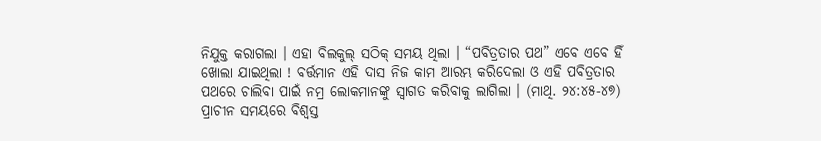ନିଯୁକ୍ତ କରାଗଲା । ଏହା ବିଲକୁଲ୍‌ ସଠିକ୍‌ ସମୟ ଥିଲା । “ପବିତ୍ରତାର ପଥ” ଏବେ ଏବେ ହିଁ ଖୋଲା ଯାଇଥିଲା ! ବର୍ତ୍ତମାନ ଏହି ଦାସ ନିଜ କାମ ଆରମ୍ଭ କରିଦେଲା ଓ ଏହି ପବିତ୍ରତାର ପଥରେ ଚାଲିବା ପାଇଁ ନମ୍ର ଲୋକମାନଙ୍କୁ ସ୍ୱାଗତ କରିବାକୁ ଲାଗିଲା । (ମାଥି. ୨୪:୪୫-୪୭) ପ୍ରାଚୀନ ସମୟରେ ବିଶ୍ୱସ୍ତ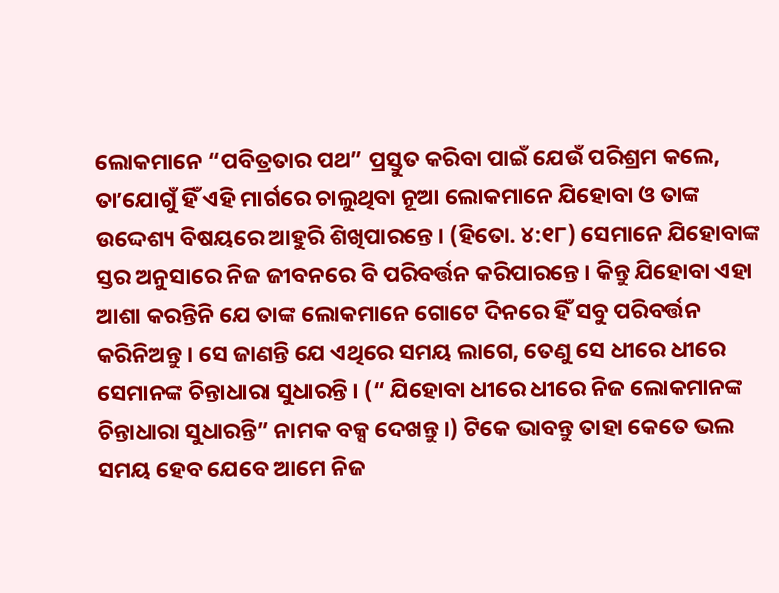ଲୋକମାନେ “ପବିତ୍ରତାର ପଥ” ପ୍ରସ୍ତୁତ କରିବା ପାଇଁ ଯେଉଁ ପରିଶ୍ରମ କଲେ, ତାʼଯୋଗୁଁ ହିଁ ଏହି ମାର୍ଗରେ ଚାଲୁଥିବା ନୂଆ ଲୋକମାନେ ଯିହୋବା ଓ ତାଙ୍କ ଉଦ୍ଦେଶ୍ୟ ବିଷୟରେ ଆହୁରି ଶିଖିପାରନ୍ତେ । (ହିତୋ. ୪:୧୮) ସେମାନେ ଯିହୋବାଙ୍କ ସ୍ତର ଅନୁସାରେ ନିଜ ଜୀବନରେ ବି ପରିବର୍ତ୍ତନ କରିପାରନ୍ତେ । କିନ୍ତୁ ଯିହୋବା ଏହା ଆଶା କରନ୍ତିନି ଯେ ତାଙ୍କ ଲୋକମାନେ ଗୋଟେ ଦିନରେ ହିଁ ସବୁ ପରିବର୍ତ୍ତନ କରିନିଅନ୍ତୁ । ସେ ଜାଣନ୍ତି ଯେ ଏଥିରେ ସମୟ ଲାଗେ, ତେଣୁ ସେ ଧୀରେ ଧୀରେ ସେମାନଙ୍କ ଚିନ୍ତାଧାରା ସୁଧାରନ୍ତି । (“ ଯିହୋବା ଧୀରେ ଧୀରେ ନିଜ ଲୋକମାନଙ୍କ ଚିନ୍ତାଧାରା ସୁଧାରନ୍ତି” ନାମକ ବକ୍ସ ଦେଖନ୍ତୁ ।) ଟିକେ ଭାବନ୍ତୁ ତାହା କେତେ ଭଲ ସମୟ ହେବ ଯେବେ ଆମେ ନିଜ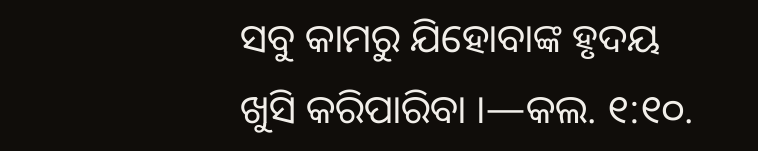ସବୁ କାମରୁ ଯିହୋବାଙ୍କ ହୃଦୟ ଖୁସି କରିପାରିବା ।—କଲ. ୧:୧୦.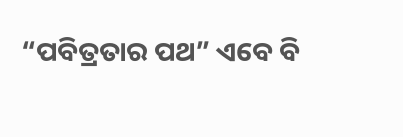“ପବିତ୍ରତାର ପଥ” ଏବେ ବି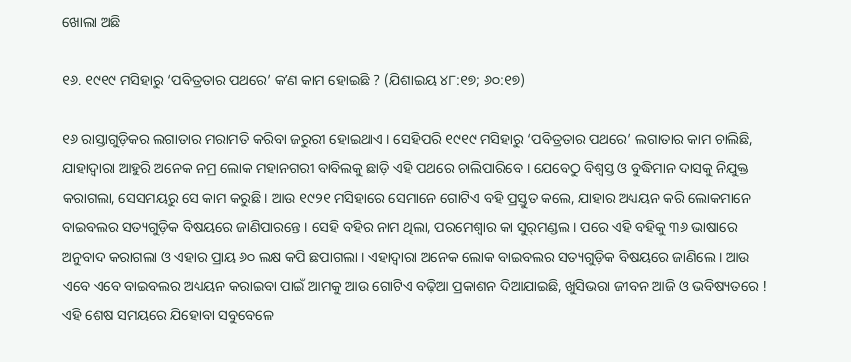ଖୋଲା ଅଛି

୧୬. ୧୯୧୯ ମସିହାରୁ ‘ପବିତ୍ରତାର ପଥରେ’ କʼଣ କାମ ହୋଇଛି ? (ଯିଶାଇୟ ୪୮:୧୭; ୬୦:୧୭)

୧୬ ରାସ୍ତାଗୁଡ଼ିକର ଲଗାତାର ମରାମତି କରିବା ଜରୁରୀ ହୋଇଥାଏ । ସେହିପରି ୧୯୧୯ ମସିହାରୁ ‘ପବିତ୍ରତାର ପଥରେ’ ଲଗାତାର କାମ ଚାଲିଛି, ଯାହାଦ୍ୱାରା ଆହୁରି ଅନେକ ନମ୍ର ଲୋକ ମହାନଗରୀ ବାବିଲକୁ ଛାଡ଼ି ଏହି ପଥରେ ଚାଲିପାରିବେ । ଯେବେଠୁ ବିଶ୍ୱସ୍ତ ଓ ବୁଦ୍ଧିମାନ ଦାସକୁ ନିଯୁକ୍ତ କରାଗଲା, ସେସମୟରୁ ସେ କାମ କରୁଛି । ଆଉ ୧୯୨୧ ମସିହାରେ ସେମାନେ ଗୋଟିଏ ବହି ପ୍ରସ୍ତୁତ କଲେ, ଯାହାର ଅଧ୍ୟୟନ କରି ଲୋକମାନେ ବାଇବଲର ସତ୍ୟଗୁଡ଼ିକ ବିଷୟରେ ଜାଣିପାରନ୍ତେ । ସେହି ବହିର ନାମ ଥିଲା, ପରମେଶ୍ୱାର କା ସୁର୍‌ମଣ୍ଡଲ । ପରେ ଏହି ବହିକୁ ୩୬ ଭାଷାରେ ଅନୁବାଦ କରାଗଲା ଓ ଏହାର ପ୍ରାୟ ୬୦ ଲକ୍ଷ କପି ଛପାଗଲା । ଏହାଦ୍ୱାରା ଅନେକ ଲୋକ ବାଇବଲର ସତ୍ୟଗୁଡ଼ିକ ବିଷୟରେ ଜାଣିଲେ । ଆଉ ଏବେ ଏବେ ବାଇବଲର ଅଧ୍ୟୟନ କରାଇବା ପାଇଁ ଆମକୁ ଆଉ ଗୋଟିଏ ବଢ଼ିଆ ପ୍ରକାଶନ ଦିଆଯାଇଛି, ଖୁସିଭରା ଜୀବନ ଆଜି ଓ ଭବିଷ୍ୟତରେ ! ଏହି ଶେଷ ସମୟରେ ଯିହୋବା ସବୁବେଳେ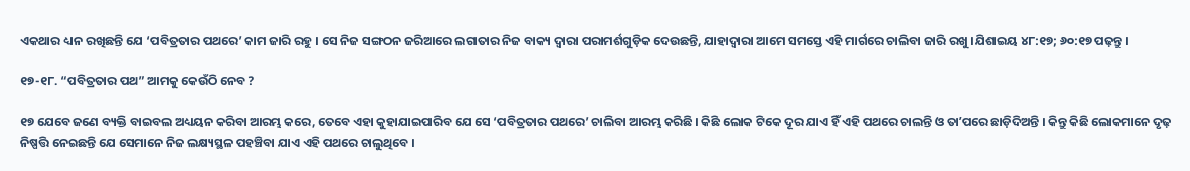ଏକଥାର ଧ୍ୟାନ ରଖିଛନ୍ତି ଯେ ‘ପବିତ୍ରତାର ପଥରେ’ କାମ ଜାରି ରହୁ । ସେ ନିଜ ସଙ୍ଗଠନ ଜରିଆରେ ଲଗାତାର ନିଜ ବାକ୍ୟ ଦ୍ୱାରା ପରାମର୍ଶଗୁଡ଼ିକ ଦେଉଛନ୍ତି, ଯାହାଦ୍ୱାରା ଆମେ ସମସ୍ତେ ଏହି ମାର୍ଗରେ ଚାଲିବା ଜାରି ରଖୁ ।ଯିଶାଇୟ ୪୮:୧୭; ୬୦:୧୭ ପଢ଼ନ୍ତୁ ।

୧୭-୧୮. “ପବିତ୍ରତାର ପଥ” ଆମକୁ କେଉଁଠି ନେବ ?

୧୭ ଯେବେ ଜଣେ ବ୍ୟକ୍ତି ବାଇବଲ ଅଧ୍ୟୟନ କରିବା ଆରମ୍ଭ କରେ, ତେବେ ଏହା କୁହାଯାଇପାରିବ ଯେ ସେ ‘ପବିତ୍ରତାର ପଥରେ’ ଚାଲିବା ଆରମ୍ଭ କରିଛି । କିଛି ଲୋକ ଟିକେ ଦୂର ଯାଏ ହିଁ ଏହି ପଥରେ ଚାଲନ୍ତି ଓ ତାʼପରେ ଛାଡ଼ିଦିଅନ୍ତି । କିନ୍ତୁ କିଛି ଲୋକମାନେ ଦୃଢ଼ ନିଷ୍ପତ୍ତି ନେଇଛନ୍ତି ଯେ ସେମାନେ ନିଜ ଲକ୍ଷ୍ୟସ୍ଥଳ ପହଞ୍ଚିବା ଯାଏ ଏହି ପଥରେ ଚାଲୁଥିବେ ।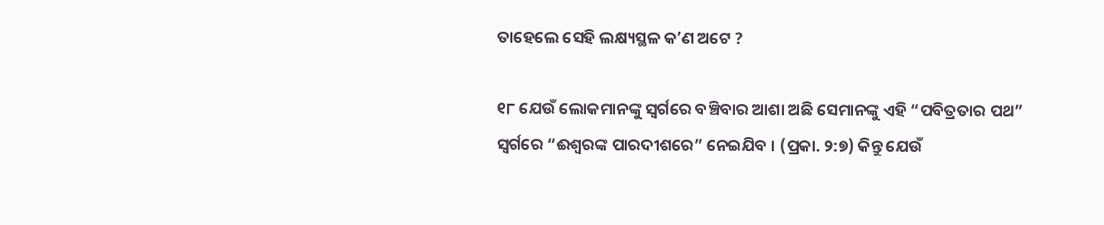ତାହେଲେ ସେହି ଲକ୍ଷ୍ୟସ୍ଥଳ କʼଣ ଅଟେ ?

୧୮ ଯେଉଁ ଲୋକମାନଙ୍କୁ ସ୍ୱର୍ଗରେ ବଞ୍ଚିବାର ଆଶା ଅଛି ସେମାନଙ୍କୁ ଏହି “ପବିତ୍ରତାର ପଥ” ସ୍ୱର୍ଗରେ “ଈଶ୍ୱରଙ୍କ ପାରଦୀଶରେ” ନେଇଯିବ । (ପ୍ରକା. ୨:୭) କିନ୍ତୁ ଯେଉଁ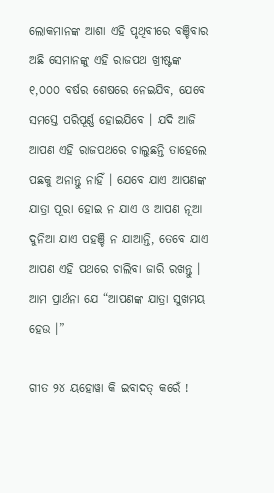ଲୋକମାନଙ୍କ ଆଶା ଏହି ପୃଥିବୀରେ ବଞ୍ଚିବାର ଅଛି ସେମାନଙ୍କୁ ଏହି ରାଜପଥ ଖ୍ରୀଷ୍ଟଙ୍କ ୧,୦୦୦ ବର୍ଷର ଶେଷରେ ନେଇଯିବ, ଯେବେ ସମସ୍ତେ ପରିପୂର୍ଣ୍ଣ ହୋଇଯିବେ । ଯଦି ଆଜି ଆପଣ ଏହି ରାଜପଥରେ ଚାଲୁଛନ୍ତି ତାହେଲେ ପଛକୁ ଅନାନ୍ତୁ ନାହିଁ । ଯେବେ ଯାଏ ଆପଣଙ୍କ ଯାତ୍ରା ପୂରା ହୋଇ ନ ଯାଏ ଓ ଆପଣ ନୂଆ ଦୁନିଆ ଯାଏ ପହଞ୍ଚି ନ ଯାଆନ୍ତି, ତେବେ ଯାଏ ଆପଣ ଏହି ପଥରେ ଚାଲିବା ଜାରି ରଖନ୍ତୁ । ଆମ ପ୍ରାର୍ଥନା ଯେ “ଆପଣଙ୍କ ଯାତ୍ରା ସୁଖମୟ ହେଉ ।”

ଗୀତ ୨୪ ୟହୋୱା କି ଇବାଦତ୍‌ କରେଁ !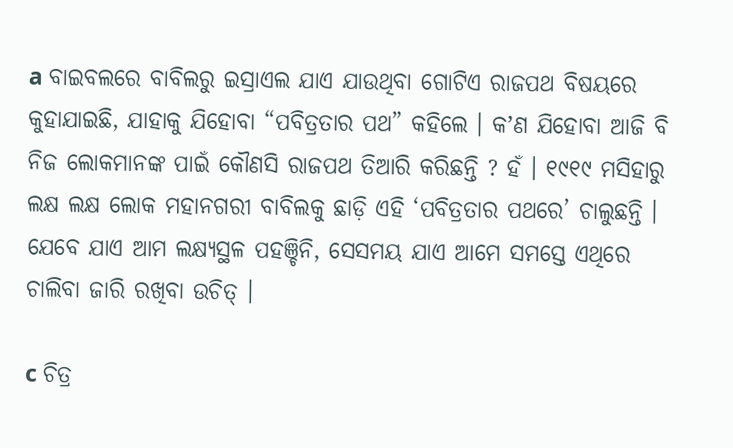a ବାଇବଲରେ ବାବିଲରୁ ଇସ୍ରାଏଲ ଯାଏ ଯାଉଥିବା ଗୋଟିଏ ରାଜପଥ ବିଷୟରେ କୁହାଯାଇଛି, ଯାହାକୁ ଯିହୋବା “ପବିତ୍ରତାର ପଥ” କହିଲେ । କʼଣ ଯିହୋବା ଆଜି ବି ନିଜ ଲୋକମାନଙ୍କ ପାଇଁ କୌଣସି ରାଜପଥ ତିଆରି କରିଛନ୍ତି ? ହଁ । ୧୯୧୯ ମସିହାରୁ ଲକ୍ଷ ଲକ୍ଷ ଲୋକ ମହାନଗରୀ ବାବିଲକୁ ଛାଡ଼ି ଏହି ‘ପବିତ୍ରତାର ପଥରେ’ ଚାଲୁଛନ୍ତି । ଯେବେ ଯାଏ ଆମ ଲକ୍ଷ୍ୟସ୍ଥଳ ପହଞ୍ଚିନି, ସେସମୟ ଯାଏ ଆମେ ସମସ୍ତେ ଏଥିରେ ଚାଲିବା ଜାରି ରଖିବା ଉଚିତ୍‌ ।

c ଚିତ୍ର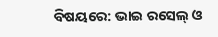ବିଷୟରେ: ଭାଇ ରସେଲ୍‌ ଓ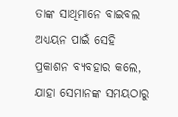ତାଙ୍କ ସାଥିମାନେ ବାଇବଲ ଅଧ୍ୟୟନ ପାଇଁ ସେହି ପ୍ରକାଶନ ବ୍ୟବହାର କଲେ, ଯାହା ସେମାନଙ୍କ ସମୟଠାରୁ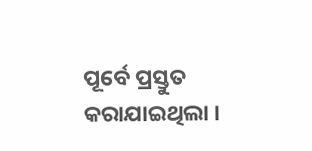ପୂର୍ବେ ପ୍ରସ୍ତୁତ କରାଯାଇଥିଲା ।